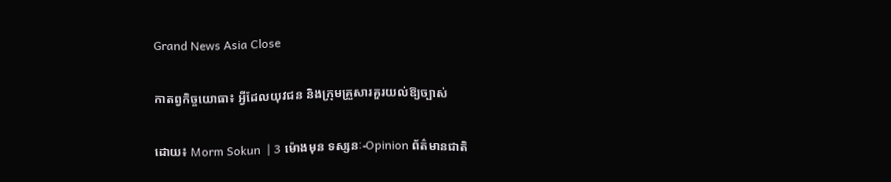Grand News Asia Close

កាតព្វកិច្ចយោធា៖ អ្វីដែលយុវជន និងក្រុមគ្រួសារគួរយល់ឱ្យច្បាស់

ដោយ៖ Morm Sokun  | 3 ម៉ោងមុន ទស្សនៈ-Opinion ព័ត៌មានជាតិ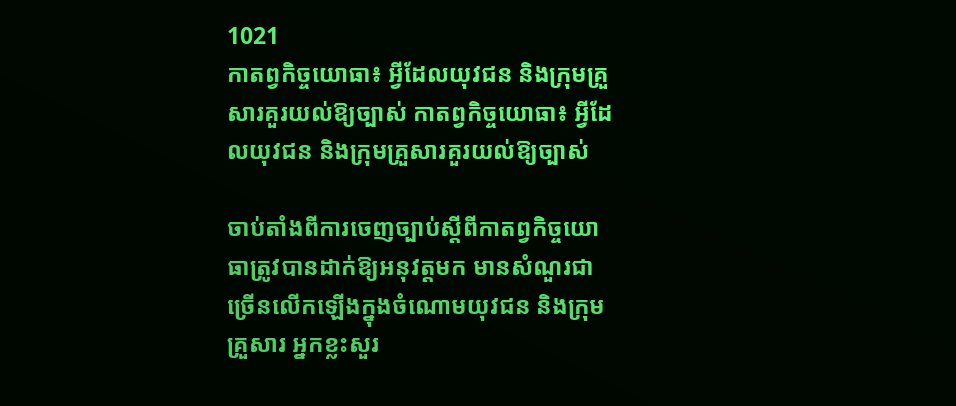1021
កាតព្វកិច្ចយោធា៖ អ្វីដែលយុវជន និងក្រុមគ្រួសារគួរយល់ឱ្យច្បាស់ កាតព្វកិច្ចយោធា៖ អ្វីដែលយុវជន និងក្រុមគ្រួសារគួរយល់ឱ្យច្បាស់

ចាប់តាំងពីការចេញច្បាប់ស្តីពីកាតព្វកិច្ចយោធាត្រូវបានដាក់ឱ្យអនុវត្តមក មានសំណួរជាច្រើនលើកឡើងក្នុងចំណោមយុវជន និងក្រុមគ្រួសារ អ្នកខ្លះសួរ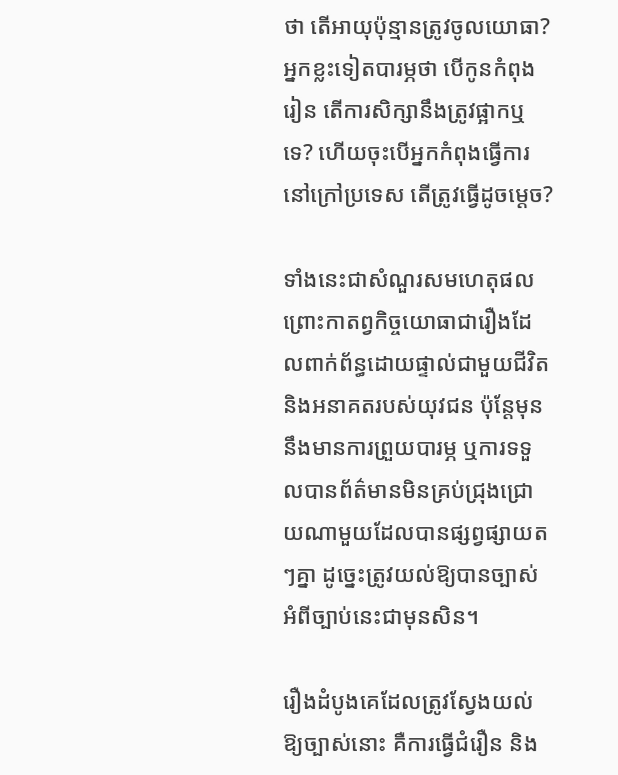ថា តើអាយុប៉ុន្មានត្រូវចូលយោធា? អ្នកខ្លះទៀតបារម្ភថា បើកូនកំពុងរៀន តើការសិក្សានឹងត្រូវផ្អាកឬទេ? ហើយចុះបើអ្នកកំពុងធ្វើការនៅក្រៅប្រទេស តើត្រូវធ្វើដូចម្តេច?

ទាំងនេះជាសំណួរសមហេតុផល ព្រោះកាតព្វកិច្ចយោធាជារឿងដែលពាក់ព័ន្ធដោយផ្ទាល់ជាមួយជីវិត និងអនាគតរបស់យុវជន ប៉ុន្តែមុននឹងមានការព្រួយបារម្ភ ឬការទទួលបានព័ត៌មានមិនគ្រប់ជ្រុងជ្រោយណាមួយដែលបានផ្សព្វផ្សាយតៗគ្នា ដូច្នេះត្រូវយល់ឱ្យបានច្បាស់អំពីច្បាប់នេះជាមុនសិន។

រឿងដំបូងគេដែលត្រូវស្វែងយល់ឱ្យច្បាស់នោះ គឺការធ្វើជំរឿន និង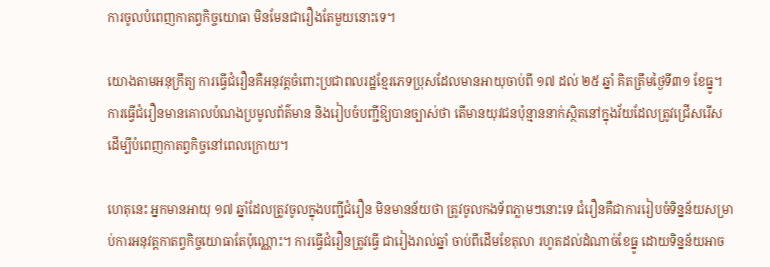ការចូលបំពេញកាតព្វកិច្ចយោធា មិនមែនជារឿងតែមួយនោះទេ។

យោងតាមអនុក្រឹត្យ ការធ្វើជំរឿនគឺអនុវត្តចំពោះប្រជាពលរដ្ឋខ្មែរភេទប្រុសដែលមានអាយុចាប់ពី ១៧ ដល់ ២៥ ឆ្នាំ គិតត្រឹមថ្ងៃទី៣១ ខែធ្នូ។ ការធ្វើជំរឿនមានគោលបំណងប្រមូលព័ត៌មាន និងរៀបចំបញ្ជីឱ្យបានច្បាស់ថា តើមានយុវជនប៉ុន្មាននាក់ស្ថិតនៅក្នុងវ័យដែលត្រូវជ្រើសរើសដើម្បីបំពេញកាតព្វកិច្ចនៅពេលក្រោយ។

ហេតុនេះ អ្នកមានអាយុ ១៧ ឆ្នាំដែលត្រូវចូលក្នុងបញ្ជីជំរឿន មិនមានន័យថា ត្រូវចូលកងទ័ពភ្លាមៗនោះទេ ជំរឿនគឺជាការរៀបចំទិន្នន័យសម្រាប់ការអនុវត្តកាតព្វកិច្ចយោធាតែប៉ុណ្ណោះ។ ការធ្វើជំរឿនត្រូវធ្វើ ជារៀងរាល់ឆ្នាំ ចាប់ពីដើមខែតុលា រហូតដល់ដំណាច់ខែធ្នូ ដោយទិន្នន័យអាច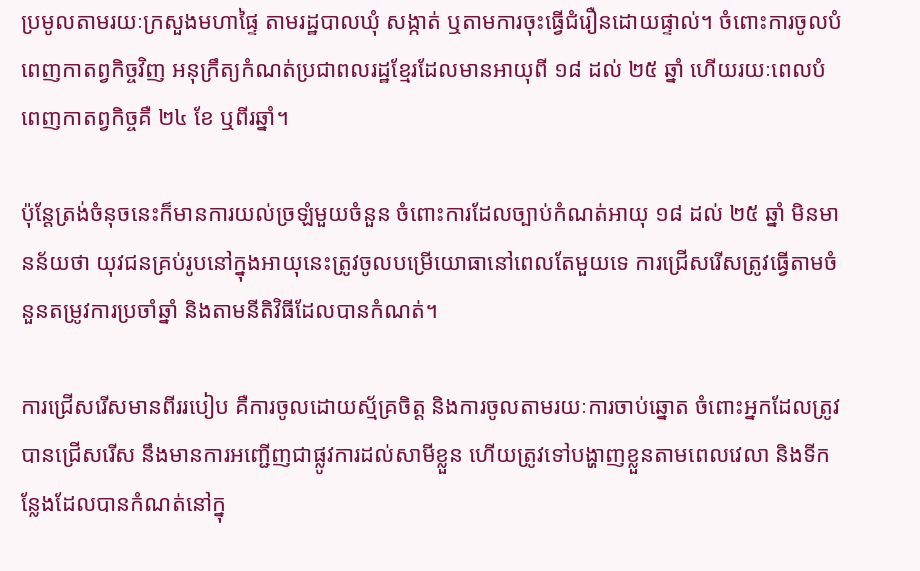ប្រមូលតាមរយៈក្រសួងមហាផ្ទៃ តាមរដ្ឋបាលឃុំ សង្កាត់ ឬតាមការចុះធ្វើជំរឿនដោយផ្ទាល់។ ចំពោះការចូលបំពេញកាតព្វកិច្ចវិញ អនុក្រឹត្យកំណត់ប្រជាពលរដ្ឋខ្មែរដែលមានអាយុពី ១៨ ដល់ ២៥ ឆ្នាំ ហើយរយៈពេលបំពេញកាតព្វកិច្ចគឺ ២៤ ខែ ឬពីរឆ្នាំ។

ប៉ុន្តែត្រង់ចំនុចនេះក៏មានការយល់ច្រឡំមួយចំនួន ចំពោះការដែលច្បាប់កំណត់អាយុ ១៨ ដល់ ២៥ ឆ្នាំ មិនមានន័យថា យុវជនគ្រប់រូបនៅក្នុងអាយុនេះត្រូវចូលបម្រើយោធានៅពេលតែមួយទេ ការជ្រើសរើសត្រូវធ្វើតាមចំនួនតម្រូវការប្រចាំឆ្នាំ និងតាមនីតិវិធីដែលបានកំណត់។

ការជ្រើសរើសមានពីររបៀប គឺការចូលដោយស្ម័គ្រចិត្ត និងការចូលតាមរយៈការចាប់ឆ្នោត ចំពោះអ្នកដែលត្រូវបានជ្រើសរើស នឹងមានការអញ្ជើញជាផ្លូវការដល់សាមីខ្លួន ហើយត្រូវទៅបង្ហាញខ្លួនតាមពេលវេលា និងទីកន្លែងដែលបានកំណត់នៅក្នុ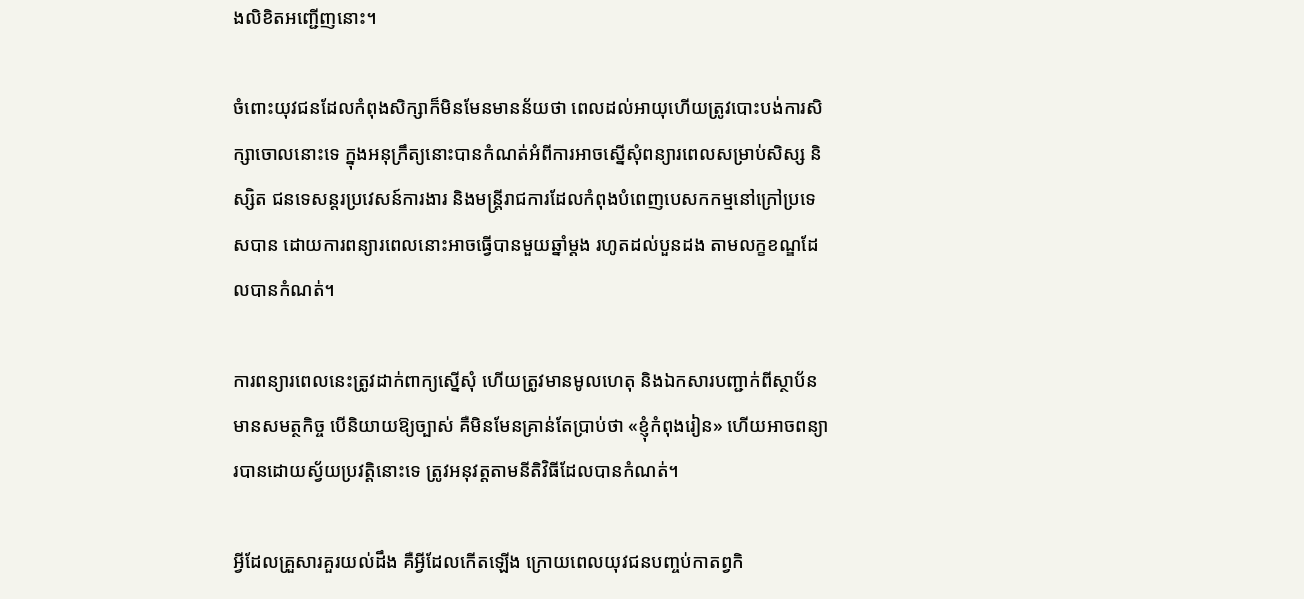ងលិខិតអញ្ជើញនោះ។

ចំពោះយុវជនដែលកំពុងសិក្សាក៏មិនមែនមានន័យថា ពេលដល់អាយុហើយត្រូវបោះបង់ការសិក្សាចោលនោះទេ ក្នុងអនុក្រឹត្យនោះបានកំណត់អំពីការអាចស្នើសុំពន្យារពេលសម្រាប់សិស្ស និស្សិត ជនទេសន្តរប្រវេសន៍ការងារ និងមន្ត្រីរាជការដែលកំពុងបំពេញបេសកកម្មនៅក្រៅប្រទេសបាន ដោយការពន្យារពេលនោះអាចធ្វើបានមួយឆ្នាំម្តង រហូតដល់បួនដង តាមលក្ខខណ្ឌដែលបានកំណត់។

ការពន្យារពេលនេះត្រូវដាក់ពាក្យស្នើសុំ ហើយត្រូវមានមូលហេតុ និងឯកសារបញ្ជាក់ពីស្ថាប័នមានសមត្ថកិច្ច បើនិយាយឱ្យច្បាស់ គឺមិនមែនគ្រាន់តែប្រាប់ថា «ខ្ញុំកំពុងរៀន» ហើយអាចពន្យារបានដោយស្វ័យប្រវត្តិនោះទេ ត្រូវអនុវត្តតាមនីតិវិធីដែលបានកំណត់។

អ្វីដែលគ្រួសារគួរយល់ដឹង គឺអ្វីដែលកើតឡើង ក្រោយពេលយុវជនបញ្ចប់កាតព្វកិ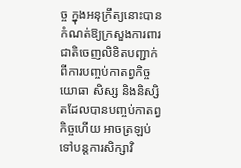ច្ច ក្នុងអនុក្រឹត្យនោះបានកំណត់ឱ្យក្រសួងការពារជាតិចេញលិខិតបញ្ជាក់ពីការបញ្ចប់កាតព្វកិច្ចយោធា សិស្ស និងនិស្សិតដែលបានបញ្ចប់កាតព្វកិច្ចហើយ អាចត្រឡប់ទៅបន្តការសិក្សាវិ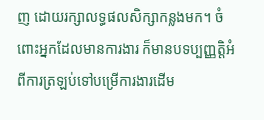ញ ដោយរក្សាលទ្ធផលសិក្សាកន្លងមក។ ចំពោះអ្នកដែលមានការងារ ក៏មានបទប្បញ្ញត្តិអំពីការត្រឡប់ទៅបម្រើការងារដើម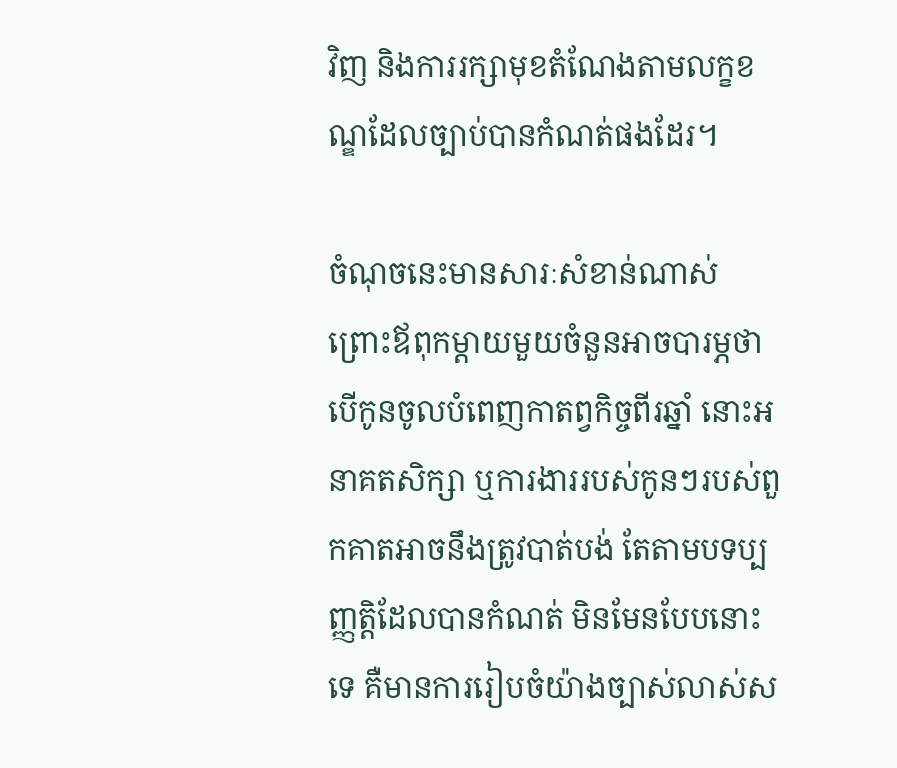វិញ និងការរក្សាមុខតំណែងតាមលក្ខខណ្ឌដែលច្បាប់បានកំណត់ផងដែរ។

ចំណុចនេះមានសារៈសំខាន់ណាស់ ព្រោះឪពុកម្តាយមួយចំនួនអាចបារម្ភថា បើកូនចូលបំពេញកាតព្វកិច្ចពីរឆ្នាំ នោះអនាគតសិក្សា ឬការងាររបស់កូនៗរបស់ពួកគាតអាចនឹងត្រូវបាត់បង់ តែតាមបទប្បញ្ញត្តិដែលបានកំណត់ មិនមែនបែបនោះទេ គឺមានការរៀបចំយ៉ាងច្បាស់លាស់ស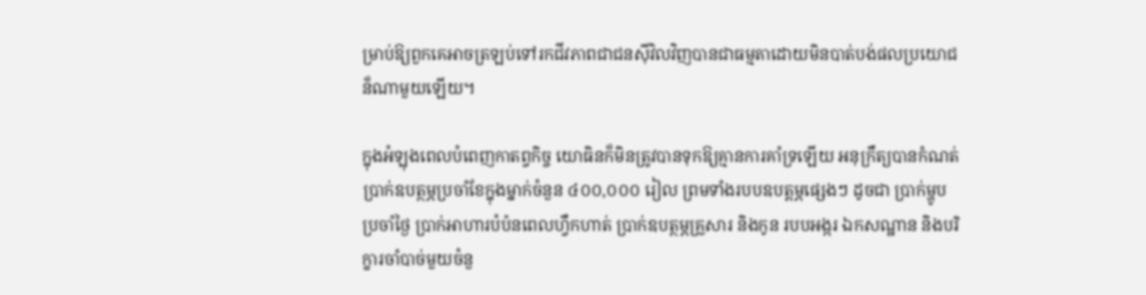ម្រាប់ឱ្យពួកគេអាចត្រឡប់ទៅរកជីវភាពជាជនស៊ីវិលវិញបានជាធម្មតាដោយមិនបាត់បង់ផលប្រយោជន៏ណាមួយឡើយ។

ក្នុងអំឡុងពេលបំពេញកាតព្វកិច្ច យោធិនក៏មិនត្រូវបានទុកឱ្យគ្មានការគាំទ្រឡើយ អនុក្រឹត្យបានកំណត់ប្រាក់ឧបត្ថម្ភប្រចាំខែក្នុងម្នាក់ចំនួន ៤០០,០០០ រៀល ព្រមទាំងរបបឧបត្តម្ភផ្សេងៗ ដូចជា ប្រាក់ម្ហូបប្រចាំថ្ងៃ ប្រាក់អាហារបំប៉នពេលហ្វឹកហាត់ ប្រាក់ឧបត្ថម្ភគ្រួសារ និងកូន របបអង្ករ ឯកសណ្ឋាន និងបរិក្ខារចាំបាច់មួយចំនួ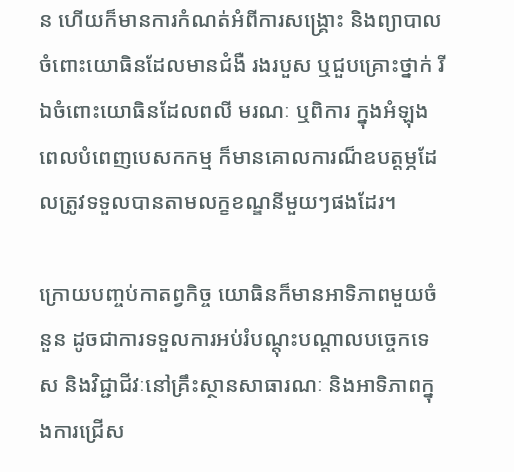ន ហើយក៏មានការកំណត់អំពីការសង្គ្រោះ និងព្យាបាលចំពោះយោធិនដែលមានជំងឺ រងរបួស ឬជួបគ្រោះថ្នាក់ រីឯចំពោះយោធិនដែលពលី មរណៈ ឬពិការ ក្នុងអំឡុងពេលបំពេញបេសកកម្ម ក៏មានគោលការណ៏ឧបត្តម្ភដែលត្រូវទទួលបានតាមលក្ខខណ្ឌនីមួយៗផងដែរ។

ក្រោយបញ្ចប់កាតព្វកិច្ច យោធិនក៏មានអាទិភាពមួយចំនួន ដូចជាការទទួលការអប់រំបណ្តុះបណ្តាលបច្ចេកទេស និងវិជ្ជាជីវៈនៅគ្រឹះស្ថានសាធារណៈ និងអាទិភាពក្នុងការជ្រើស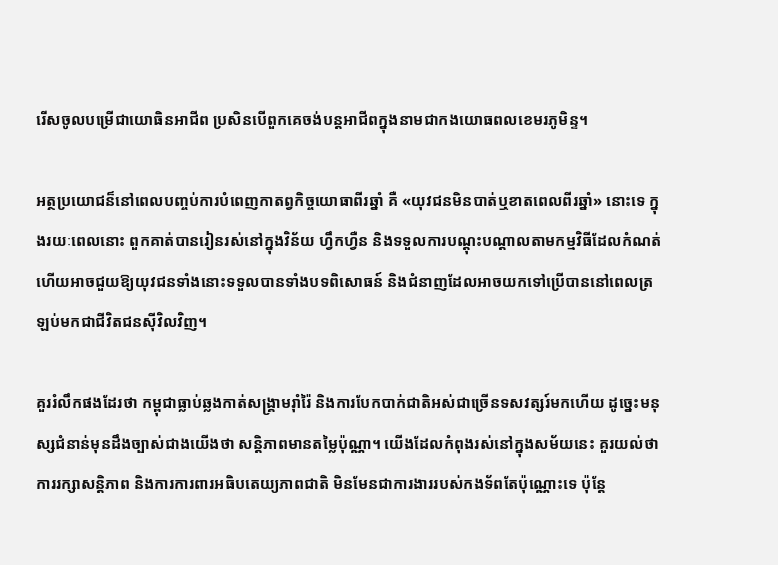រើសចូលបម្រើជាយោធិនអាជីព ប្រសិនបើពួកគេចង់បន្តអាជីពក្នុងនាមជាកងយោធពលខេមរភូមិន្ទ។

អត្ថប្រយោជន៏នៅពេលបញ្ចប់ការបំពេញកាតព្វកិច្ចយោធាពីរឆ្នាំ គឺ «យុវជនមិនបាត់ឬខាតពេលពីរឆ្នាំ» នោះទេ ក្នុងរយៈពេលនោះ ពួកគាត់បានរៀនរស់នៅក្នុងវិន័យ ហ្វឹកហ្វឺន និងទទួលការបណ្តុះបណ្តាលតាមកម្មវិធីដែលកំណត់ ហើយអាចជួយឱ្យយុវជនទាំងនោះទទួលបានទាំងបទពិសោធន៍ និងជំនាញដែលអាចយកទៅប្រើបាននៅពេលត្រឡប់មកជាជីវិតជនស៊ីវិលវិញ។

គួររំលឹកផងដែរថា កម្ពុជាធ្លាប់ឆ្លងកាត់សង្គ្រាមរ៉ាំរ៉ៃ និងការបែកបាក់ជាតិអស់ជាច្រើនទសវត្សរ៍មកហើយ ដូច្នេះមនុស្សជំនាន់មុនដឹងច្បាស់ជាងយើងថា សន្តិភាពមានតម្លៃប៉ុណ្ណា។ យើងដែលកំពុងរស់នៅក្នុងសម័យនេះ គួរយល់ថា ការរក្សាសន្តិភាព និងការការពារអធិបតេយ្យភាពជាតិ មិនមែនជាការងាររបស់កងទ័ពតែប៉ុណ្ណោះទេ ប៉ុន្តែ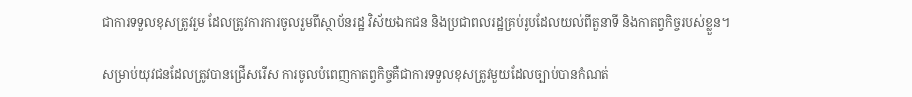ជាការទទួលខុសត្រូវរួម ដែលត្រូវការការចូលរួមពីស្ថាប័នរដ្ឋ វិស័យឯកជន និងប្រជាពលរដ្ឋគ្រប់រូបដែលយល់ពីតួនាទី និងកាតព្វកិច្ចរបស់ខ្លួន។

សម្រាប់យុវជនដែលត្រូវបានជ្រើសរើស ការចូលបំពេញកាតព្វកិច្ចគឺជាការទទួលខុសត្រូវមួយដែលច្បាប់បានកំណត់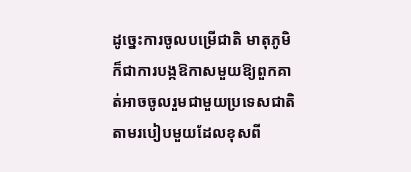ដូច្នេះការចូលបម្រើជាតិ មាតុភូមិ ក៏ជាការបង្កឱកាសមួយឱ្យពួកគាត់អាចចូលរួមជាមួយប្រទេសជាតិតាមរបៀបមួយដែលខុសពី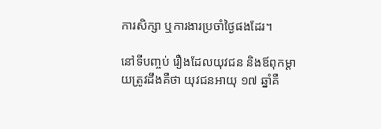ការសិក្សា ឬការងារប្រចាំថ្ងៃផងដែរ។

នៅទីបញ្ចប់ រឿងដែលយុវជន និងឪពុកម្តាយត្រូវដឹងគឺថា យុវជនអាយុ ១៧ ឆ្នាំគឺ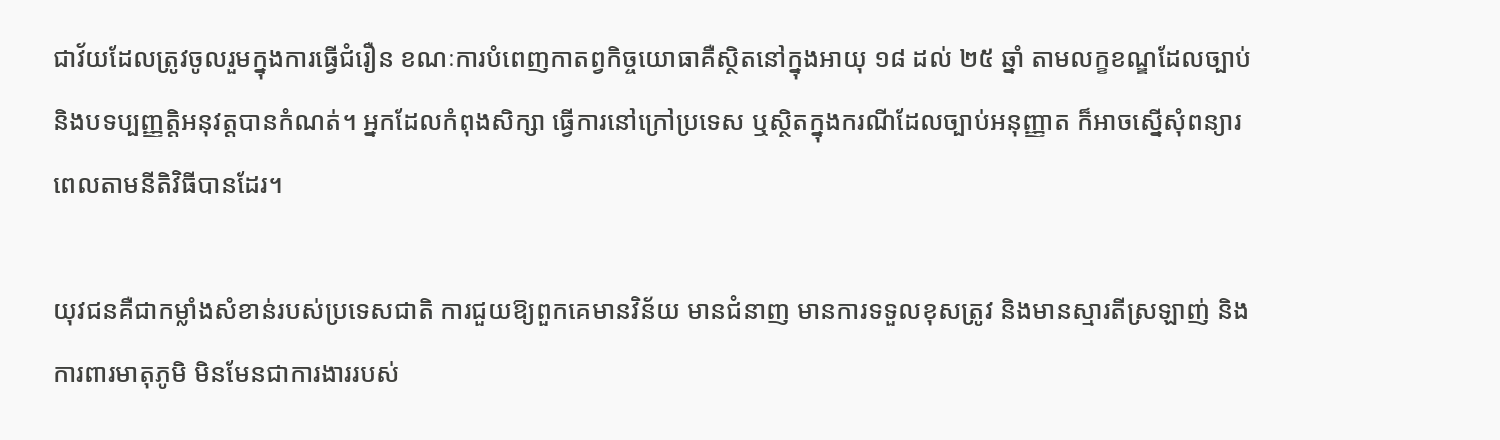ជាវ័យដែលត្រូវចូលរួមក្នុងការធ្វើជំរឿន ខណៈការបំពេញកាតព្វកិច្ចយោធាគឺស្ថិតនៅក្នុងអាយុ ១៨ ដល់ ២៥ ឆ្នាំ តាមលក្ខខណ្ឌដែលច្បាប់ និងបទប្បញ្ញត្តិអនុវត្តបានកំណត់។ អ្នកដែលកំពុងសិក្សា ធ្វើការនៅក្រៅប្រទេស ឬស្ថិតក្នុងករណីដែលច្បាប់អនុញ្ញាត ក៏អាចស្នើសុំពន្យារពេលតាមនីតិវិធីបានដែរ។

យុវជនគឺជាកម្លាំងសំខាន់របស់ប្រទេសជាតិ ការជួយឱ្យពួកគេមានវិន័យ មានជំនាញ មានការទទួលខុសត្រូវ និងមានស្មារតីស្រឡាញ់ និងការពារមាតុភូមិ មិនមែនជាការងាររបស់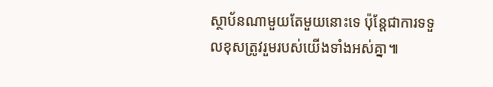ស្ថាប័នណាមួយតែមួយនោះទេ ប៉ុន្តែជាការទទួលខុសត្រូវរួមរបស់យើងទាំងអស់គ្នា៕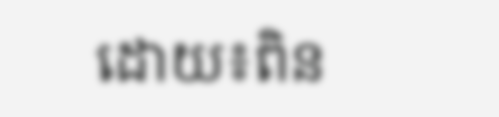ដោយ៖ពិន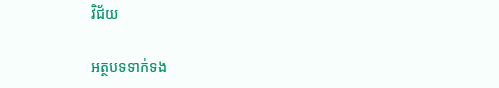វិជ័យ

អត្ថបទទាក់ទង